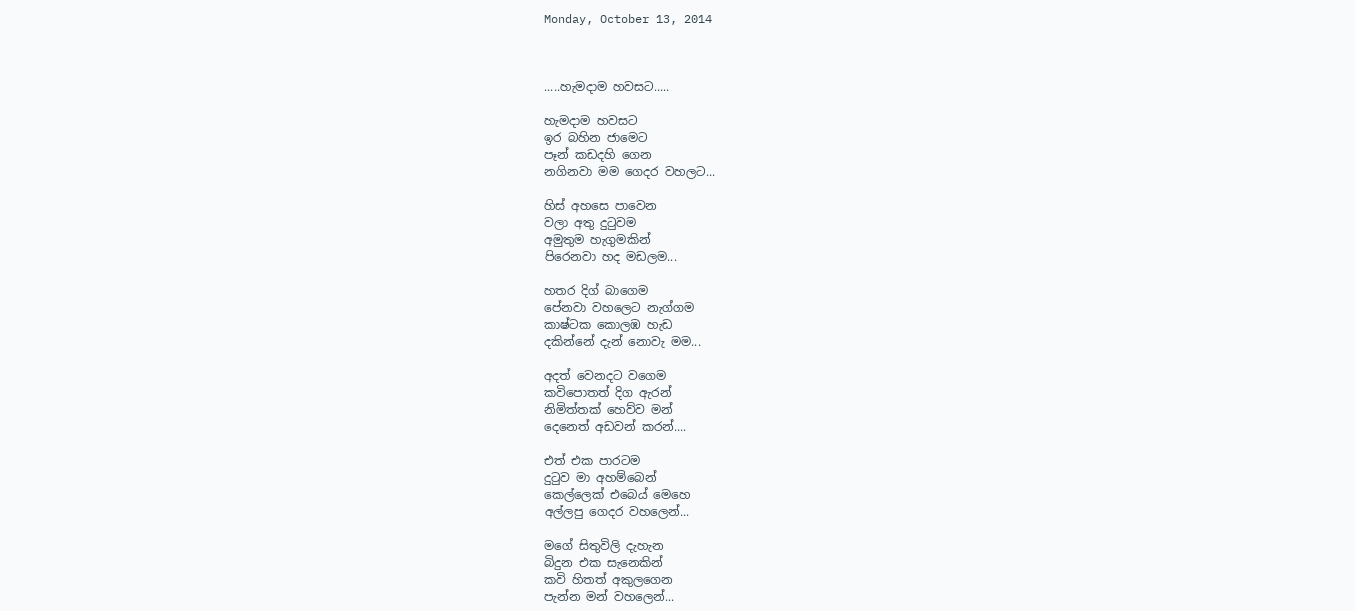Monday, October 13, 2014



.....හැමදාම හවසට.....

හැමදාම හවසට
ඉර බහින ජාමෙට
පෑන් කඩදහි ගෙන
නගිනවා මම ගෙදර වහලට...

හිස් අහසෙ පාවෙන
වලා අතු දුටුවම
අමුතුම හැගුමකින්
පිරෙනවා හද මඩලම...

හතර දිග් බාගෙම
පේනවා වහලෙට නැග්ගම
කාෂ්ටක කොලඹ හැඩ
දකින්නේ දැන් නොවැ මම...

අදත් වෙනදට වගෙම
කවිපොතත් දිග ඇරන්
නිමිත්තක් හෙව්ව මන්
දෙනෙත් අඩවන් කරන්....

එත් එක පාරටම
දුටුව මා අහම්බෙන්
කෙල්ලෙක් එබෙය් මෙහෙ
අල්ලපු ගෙදර වහලෙන්...

මගේ සිතුවිලි දැහැන
බිදුන එක සැනෙකින්
කවි හිතත් අකුලගෙන
පැන්න මන් වහලෙන්...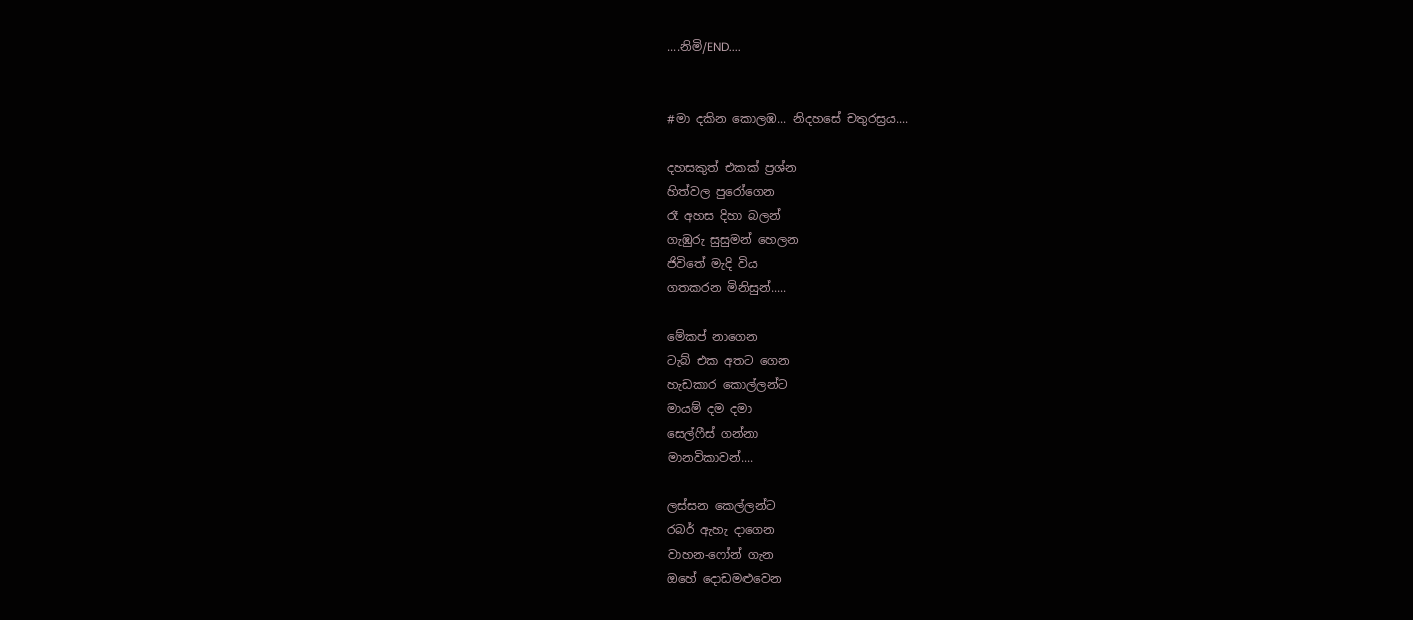....නිමි/END....


#මා දකින කොලඹ... නිදහසේ චතුරස්‍රය....

දහසකුත් එකක් ප්‍රශ්න
හිත්වල පුරෝගෙන
රෑ අහස දිහා බලන්
ගැඹුරු සුසුමන් හෙලන
ජිවිතේ මැදි විය
ගතකරන මිනිසුන්.....

මේකප් නාගෙන
ටැබ් එක අතට ගෙන
හැඩකාර කොල්ලන්ට
මායම් දම දමා
සෙල්ෆීස් ගන්නා
මානවිකාවන්....

ලස්සන කෙල්ලන්ට
රබර් ඇහැ දාගෙන
වාහන-ෆෝන් ගැන
ඔහේ දොඩමළුවෙන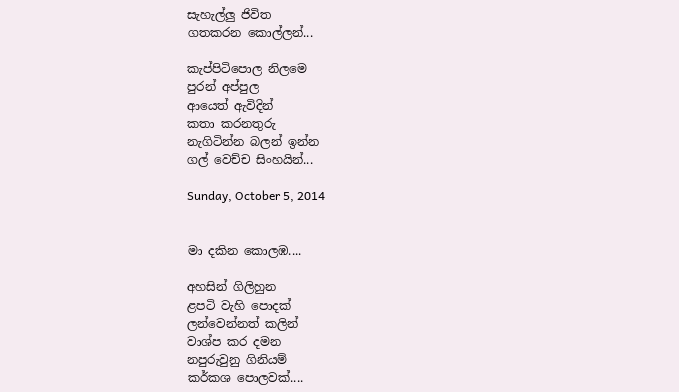සැහැල්ලු ජිවිත
ගතකරන කොල්ලන්...

කැප්පිටිපොල නිලමෙ
පුරන් අප්පුල
ආයෙත් ඇවිදින්
කතා කරනතුරු
නැගිටින්න බලන් ඉන්න
ගල් වෙච්ච සිංහයින්...

Sunday, October 5, 2014


මා දකින කොලඹ....

අහසින් ගිලිහුන
ළපටි වැහි පොදක්
ලන්වෙන්නත් කලින්
වාශ්ප කර දමන
නපුරුවුනු ගිනියම්
කර්කශ පොලවක්....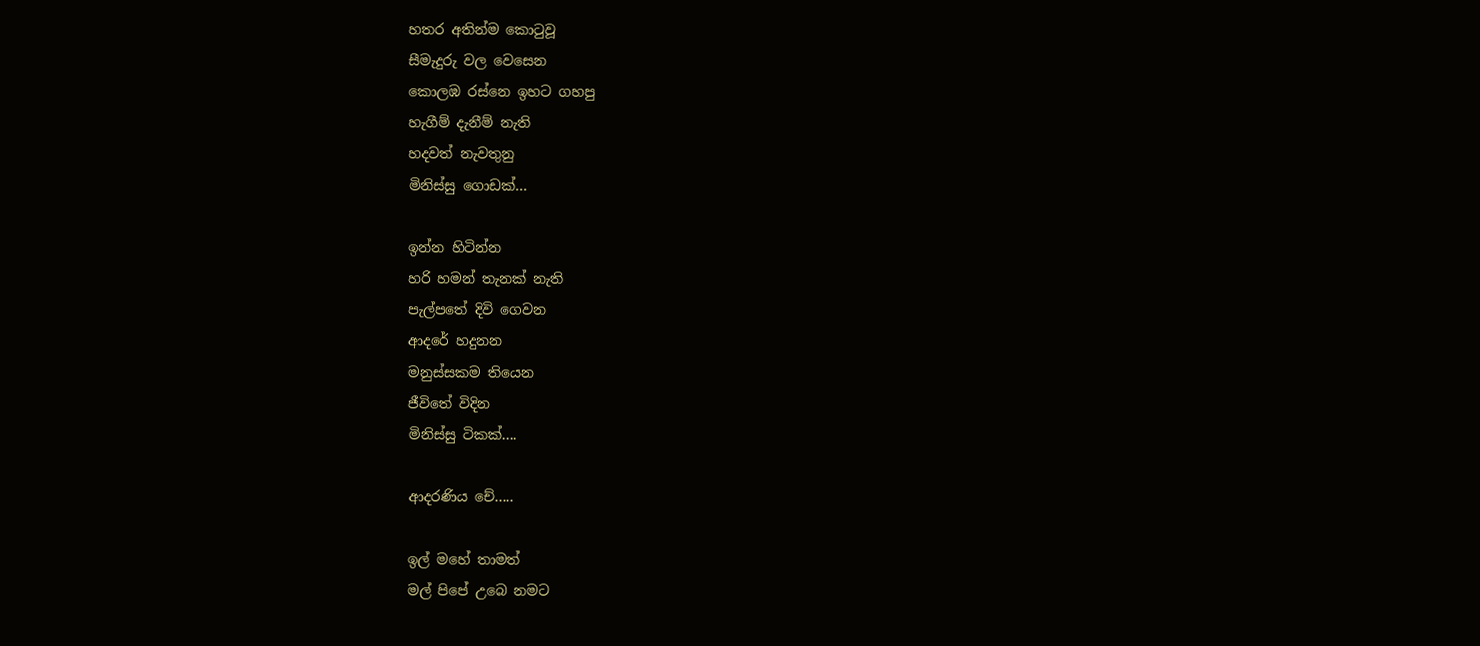හතර අතින්ම කොටුවූ
සීමැදුරු වල වෙසෙන
කොලඹ රස්නෙ ඉහට ගහපු
හැගීම් දැනීම් නැති
හදවත් නැවතුනු
මිනිස්සු ගොඩක්...

ඉන්න හිටින්න
හරි හමන් තැනක් නැති
පැල්පතේ දිවි ගෙවන
ආදරේ හදුනන
මනුස්සකම තියෙන
ජීවිතේ විදින
මිනිස්සු ටිකක්....

ආදරණිය චේ.....

ඉල් මහේ තාමත්
මල් පිපේ උබෙ නමට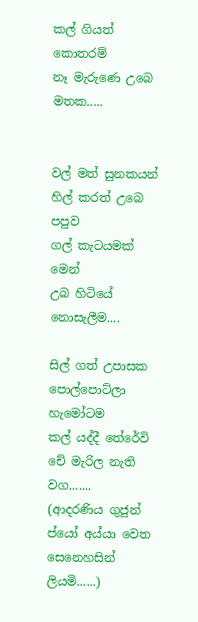කල් ගියත් කොතරම්
නෑ මැරුණෙ උබෙ මතක.....


වල් මත් සුනකයන්
හිල් කරත් උබෙ පපුව
ගල් කැටයමක් මෙන්
උබ හිටියේ නොසැලීම....

සිල් ගත් උපාසක
පොල්පොට්ලා හැමෝටම
කල් යද්දී තේරේවි
චේ මැරිල නැති වග.......
(ආදරණිය ගුජුන් ප්යෝ අය්යා වෙත සෙනෙහසින් ලියමි......)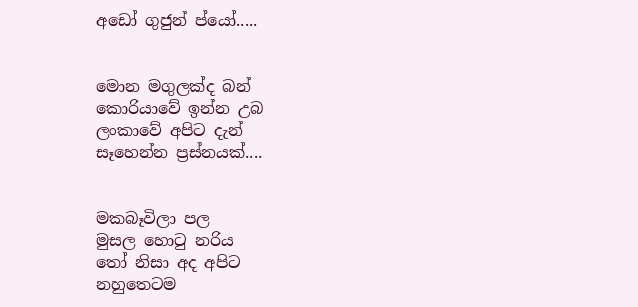අඩෝ ගුජුන් ප්යෝ.....


මොන මගුලක්ද බන්
කොරියාවේ ඉන්න උබ
ලංකාවේ අපිට දැන්
සෑහෙන්න ප්‍රස්නයක්....


මකබෑවිලා පල
මුසල හොටු නරිය
තෝ නිසා අද අපිට
නහුතෙටම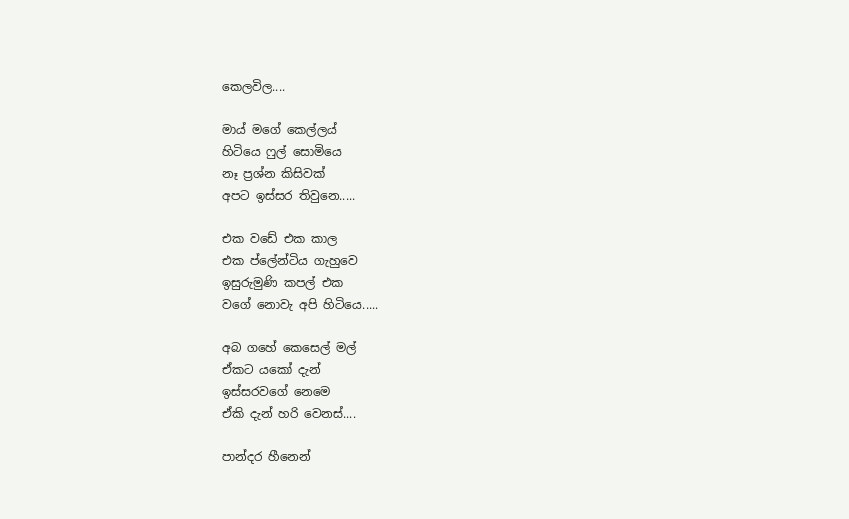කෙලවිල....

මාය් මගේ කෙල්ලය්
හිටියෙ ෆුල් සොමියෙ
නෑ ප්‍රශ්න කිසිවක්
අපට ඉස්සර තිවුනෙ.....

එක වඩේ එක කාල
එක ප්ලේන්ටිය ගැහුවෙ
ඉසුරුමුණි කපල් එක
වගේ නොවැ අපි හිටියෙ.....

අබ ගහේ කෙසෙල් මල්
ඒකට යකෝ දැන්
ඉස්සරවගේ නෙමෙ
ඒකි දැන් හරි වෙනස්....

පාන්දර හීනෙන්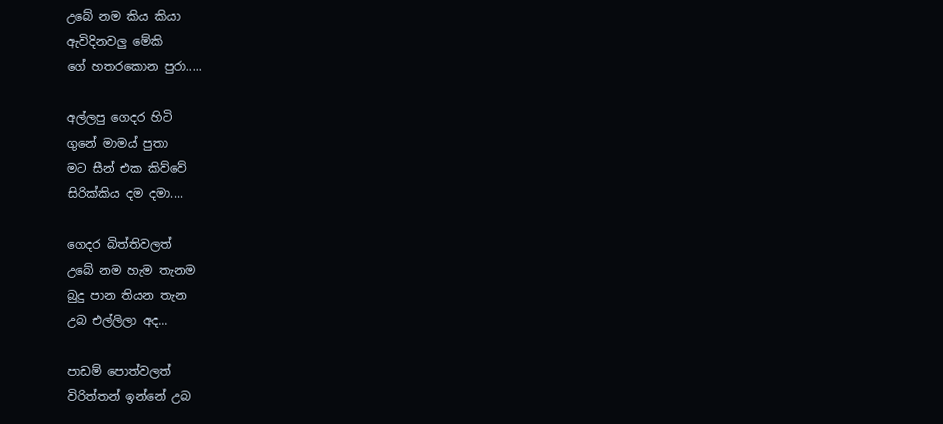උබේ නම කිය කියා
ඇවිදිනවලු මේකි
ගේ හතරකොන පුරා.....

අල්ලපු ගෙදර හිටි
ගුනේ මාමය් පුතා
මට සීන් එක කිව්වේ
සිරික්කිය දම දමා....

ගෙදර බිත්තිවලත්
උබේ නම හැම තැනම
බුදු පාන තියන තැන
උබ එල්ලිලා අද...

පාඩම් පොත්වලත්
විරිත්තන් ඉන්නේ උබ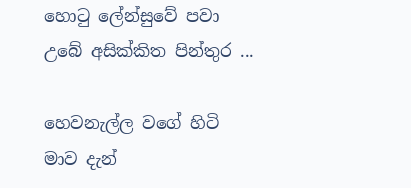හොටු ලේන්සුවේ පවා
උබේ අසික්කිත පින්තුර ...

හෙවනැල්ල වගේ හිටි
මාව දැන්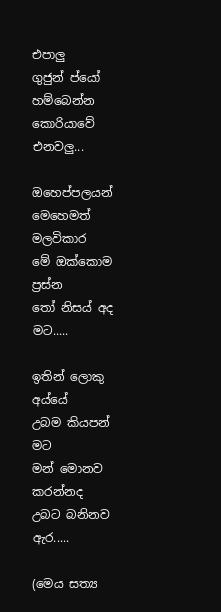එපාලු
ගුජුන් ප්යෝ හම්බෙන්න
කොරියාවේ එනවලු...

ඔහෙප්පලයන්
මෙහෙමත් මලවිකාර
මේ ඔක්කොම ප්‍රස්න
තෝ නිසය් අද මට.....

ඉතින් ලොකු අය්යේ
උබම කියපන් මට
මන් මොනව කරන්නද
උබට බනිනව ඇර.....

(මෙය සත්‍ය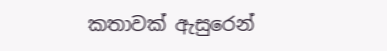කතාවක් ඇසුරෙන්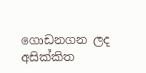ගොඩනගන ලද අසික්කිත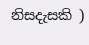නිසදැසකි )